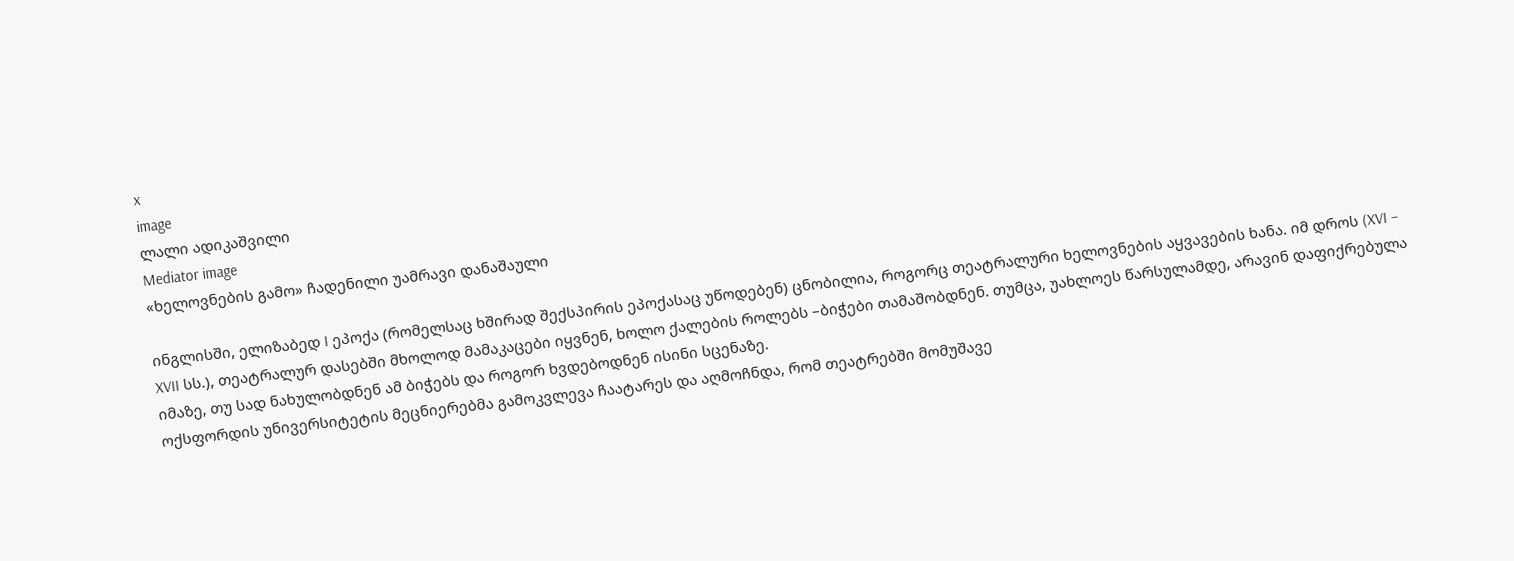x
image
ლალი ადიკაშვილი
Mediator image
«ხელოვნების გამო» ჩადენილი უამრავი დანაშაული

ინგლისში, ელიზაბედ I ეპოქა (რომელსაც ხშირად შექსპირის ეპოქასაც უწოდებენ) ცნობილია, როგორც თეატრალური ხელოვნების აყვავების ხანა. იმ დროს (XVI – XVII სს.), თეატრალურ დასებში მხოლოდ მამაკაცები იყვნენ, ხოლო ქალების როლებს –ბიჭები თამაშობდნენ. თუმცა, უახლოეს წარსულამდე, არავინ დაფიქრებულა იმაზე, თუ სად ნახულობდნენ ამ ბიჭებს და როგორ ხვდებოდნენ ისინი სცენაზე.
ოქსფორდის უნივერსიტეტის მეცნიერებმა გამოკვლევა ჩაატარეს და აღმოჩნდა, რომ თეატრებში მომუშავე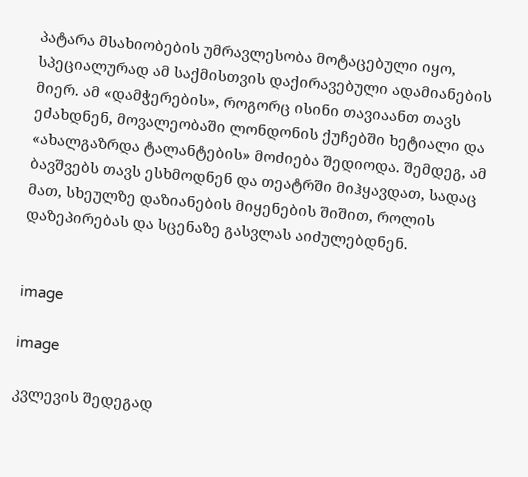პატარა მსახიობების უმრავლესობა მოტაცებული იყო, სპეციალურად ამ საქმისთვის დაქირავებული ადამიანების მიერ. ამ «დამჭერების», როგორც ისინი თავიაანთ თავს ეძახდნენ, მოვალეობაში ლონდონის ქუჩებში ხეტიალი და «ახალგაზრდა ტალანტების» მოძიება შედიოდა. შემდეგ, ამ ბავშვებს თავს ესხმოდნენ და თეატრში მიჰყავდათ, სადაც მათ, სხეულზე დაზიანების მიყენების შიშით, როლის დაზეპირებას და სცენაზე გასვლას აიძულებდნენ.


image

image

კვლევის შედეგად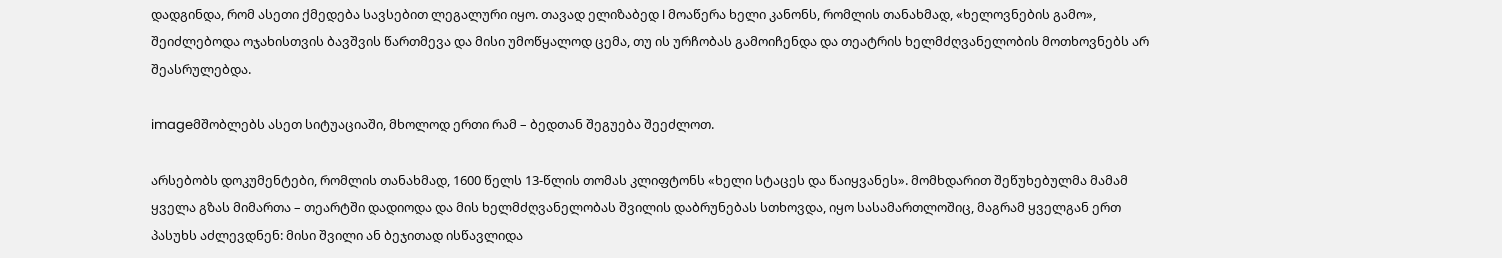დადგინდა, რომ ასეთი ქმედება სავსებით ლეგალური იყო. თავად ელიზაბედ I მოაწერა ხელი კანონს, რომლის თანახმად, «ხელოვნების გამო», შეიძლებოდა ოჯახისთვის ბავშვის წართმევა და მისი უმოწყალოდ ცემა, თუ ის ურჩობას გამოიჩენდა და თეატრის ხელმძღვანელობის მოთხოვნებს არ შეასრულებდა.

imageმშობლებს ასეთ სიტუაციაში, მხოლოდ ერთი რამ – ბედთან შეგუება შეეძლოთ.

არსებობს დოკუმენტები, რომლის თანახმად, 1600 წელს 13-წლის თომას კლიფტონს «ხელი სტაცეს და წაიყვანეს». მომხდარით შეწუხებულმა მამამ ყველა გზას მიმართა – თეარტში დადიოდა და მის ხელმძღვანელობას შვილის დაბრუნებას სთხოვდა, იყო სასამართლოშიც, მაგრამ ყველგან ერთ პასუხს აძლევდნენ: მისი შვილი ან ბეჯითად ისწავლიდა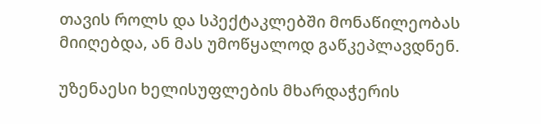თავის როლს და სპექტაკლებში მონაწილეობას მიიღებდა, ან მას უმოწყალოდ გაწკეპლავდნენ.

უზენაესი ხელისუფლების მხარდაჭერის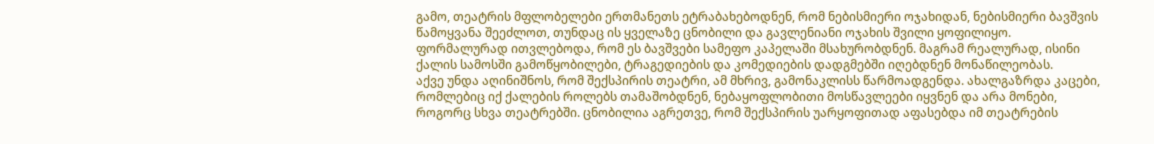გამო, თეატრის მფლობელები ერთმანეთს ეტრაბახებოდნენ, რომ ნებისმიერი ოჯახიდან, ნებისმიერი ბავშვის წამოყვანა შეეძლოთ, თუნდაც ის ყველაზე ცნობილი და გავლენიანი ოჯახის შვილი ყოფილიყო.
ფორმალურად ითვლებოდა, რომ ეს ბავშვები სამეფო კაპელაში მსახურობდნენ. მაგრამ რეალურად, ისინი ქალის სამოსში გამოწყობილები, ტრაგედიების და კომედიების დადგმებში იღებდნენ მონაწილეობას.
აქვე უნდა აღინიშნოს, რომ შექსპირის თეატრი, ამ მხრივ, გამონაკლისს წარმოადგენდა. ახალგაზრდა კაცები, რომლებიც იქ ქალების როლებს თამაშობდნენ, ნებაყოფლობითი მოსწავლეები იყვნენ და არა მონები, როგორც სხვა თეატრებში. ცნობილია აგრეთვე, რომ შექსპირის უარყოფითად აფასებდა იმ თეატრების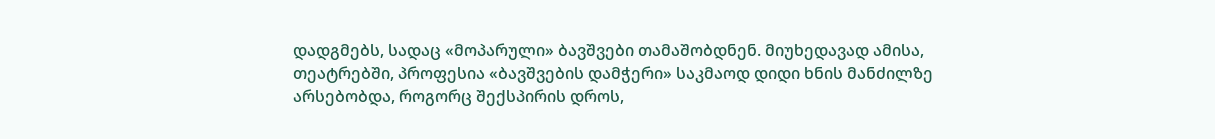დადგმებს, სადაც «მოპარული» ბავშვები თამაშობდნენ. მიუხედავად ამისა, თეატრებში, პროფესია «ბავშვების დამჭერი» საკმაოდ დიდი ხნის მანძილზე არსებობდა, როგორც შექსპირის დროს,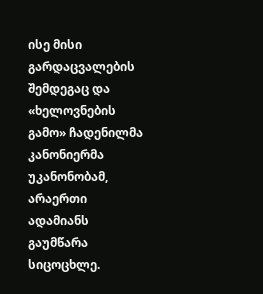ისე მისი გარდაცვალების შემდეგაც და «ხელოვნების გამო» ჩადენილმა კანონიერმა უკანონობამ, არაერთი ადამიანს გაუმწარა სიცოცხლე.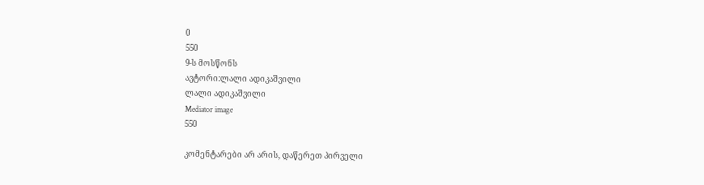0
550
9-ს მოსწონს
ავტორი:ლალი ადიკაშვილი
ლალი ადიკაშვილი
Mediator image
550

კომენტარები არ არის, დაწერეთ პირველი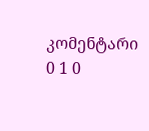კომენტარი
0 1 0